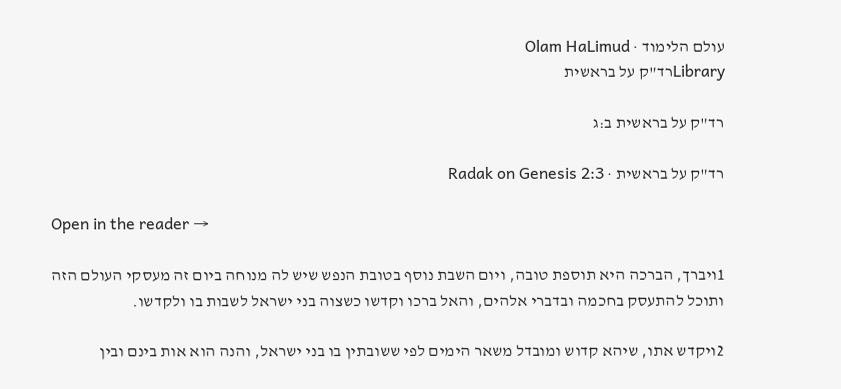עולם הלימוד · Olam HaLimud
Libraryרד"ק על בראשית

רד"ק על בראשית ב:ג

רד"ק על בראשית · Radak on Genesis 2:3

Open in the reader →

1ויברך, הברכה היא תוספת טובה, ויום השבת נוסף בטובת הנפש שיש לה מנוחה ביום זה מעסקי העולם הזה ותוכל להתעסק בחכמה ובדברי אלהים, והאל ברכו וקדשו כשצוה בני ישראל לשבות בו ולקדשו.

2ויקדש אתו, שיהא קדוש ומובדל משאר הימים לפי ששובתין בו בני ישראל, והנה הוא אות בינם ובין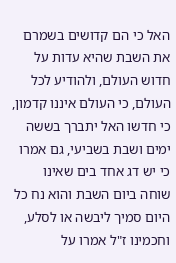האל כי הם קדושים בשמרם את השבת שהיא עדות על חדוש העולם, ולהודיע לכל העולם, כי העולם איננו קדמון, כי חדשו האל יתברך בששה ימים ושבת בשביעי, גם אמרו כי יש דג אחד בים שאינו שוחה ביום השבת והוא נח כל היום סמיך ליבשה או לסלע, וחכמינו ז"ל אמרו על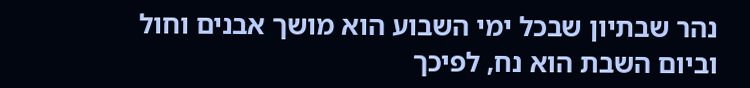נהר שבתיון שבכל ימי השבוע הוא מושך אבנים וחול וביום השבת הוא נח, לפיכך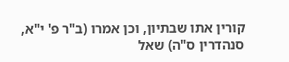קורין אתו שבתיון, וכן אמרו (ב"ר פ' י"א, סנהדרין ס"ה) שאל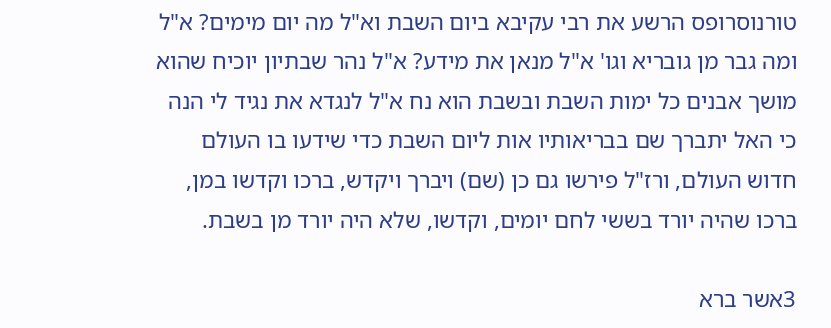טורנוסרופס הרשע את רבי עקיבא ביום השבת וא"ל מה יום מימים? א"ל ומה גבר מן גובריא וגו' א"ל מנאן את מידע? א"ל נהר שבתיון יוכיח שהוא מושך אבנים כל ימות השבת ובשבת הוא נח א"ל לנגדא את נגיד לי הנה כי האל יתברך שם בבריאותיו אות ליום השבת כדי שידעו בו העולם חדוש העולם, ורז"ל פירשו גם כן (שם) ויברך ויקדש, ברכו וקדשו במן, ברכו שהיה יורד בששי לחם יומים, וקדשו, שלא היה יורד מן בשבת.

3אשר ברא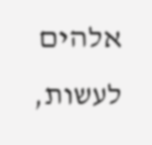אלהים לעשות,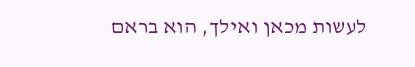לעשות מכאן ואילך, הוא בראם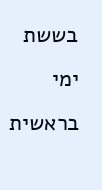בששת ימי בראשית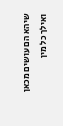שיהא הם עושים מכאן ואילך כל מין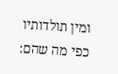ומין תולדותיו כפי מה שהם: